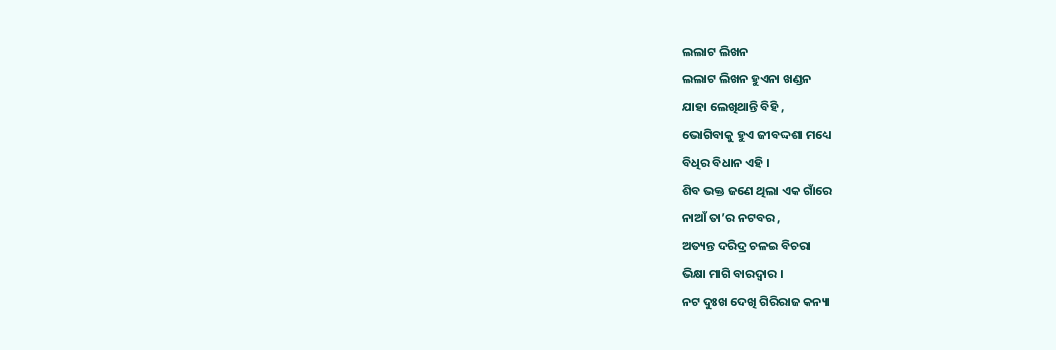ଲଲାଟ ଲିଖନ
ଲଲାଟ ଲିଖନ ହୁଏନା ଖଣ୍ଡନ
ଯାହା ଲେଖିଥାନ୍ତି ବିହି ,
ଭୋଗିବାକୁ ହୁଏ ଜୀବଦ୍ଦଶା ମଧ୍ୟେ
ବିଧିର ବିଧାନ ଏହି ।
ଶିବ ଭକ୍ତ ଜଣେ ଥିଲା ଏକ ଗାଁରେ
ନାଆଁ ତା’ର ନଟବର ,
ଅତ୍ୟନ୍ତ ଦରିଦ୍ର ଚଳଇ ବିଚରା
ଭିକ୍ଷା ମାଗି ବାରଦ୍ଵାର ।
ନଟ ଦୁଃଖ ଦେଖି ଗିରିରାଜ କନ୍ୟା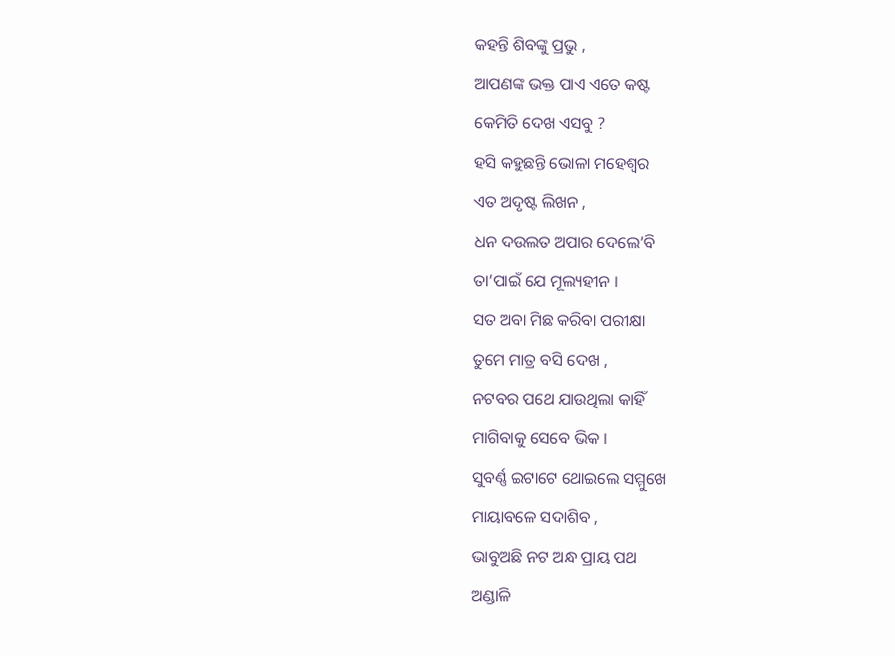କହନ୍ତି ଶିବଙ୍କୁ ପ୍ରଭୁ ,
ଆପଣଙ୍କ ଭକ୍ତ ପାଏ ଏତେ କଷ୍ଟ
କେମିତି ଦେଖ ଏସବୁ ?
ହସି କହୁଛନ୍ତି ଭୋଳା ମହେଶ୍ୱର
ଏତ ଅଦୃଷ୍ଟ ଲିଖନ ,
ଧନ ଦଉଲତ ଅପାର ଦେଲେ’ବି
ତା’ପାଇଁ ଯେ ମୂଲ୍ୟହୀନ ।
ସତ ଅବା ମିଛ କରିବା ପରୀକ୍ଷା
ତୁମେ ମାତ୍ର ବସି ଦେଖ ,
ନଟବର ପଥେ ଯାଉଥିଲା କାହିଁ
ମାଗିବାକୁ ସେବେ ଭିକ ।
ସୁବର୍ଣ୍ଣ ଇଟାଟେ ଥୋଇଲେ ସମ୍ମୁଖେ
ମାୟାବଳେ ସଦାଶିବ ,
ଭାବୁଅଛି ନଟ ଅନ୍ଧ ପ୍ରାୟ ପଥ
ଅଣ୍ଡାଳି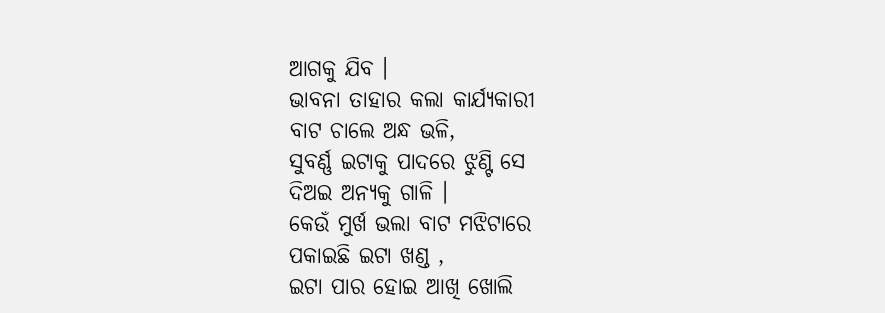ଆଗକୁ ଯିବ ।
ଭାବନା ତାହାର କଲା କାର୍ଯ୍ୟକାରୀ
ବାଟ ଚାଲେ ଅନ୍ଧ ଭଳି,
ସୁବର୍ଣ୍ଣ ଇଟାକୁ ପାଦରେ ଝୁଣ୍ଟି ସେ
ଦିଅଇ ଅନ୍ୟକୁ ଗାଳି ।
କେଉଁ ମୁର୍ଖ ଭଲା ବାଟ ମଝିଟାରେ
ପକାଇଛି ଇଟା ଖଣ୍ଡ ,
ଇଟା ପାର ହୋଇ ଆଖି ଖୋଲି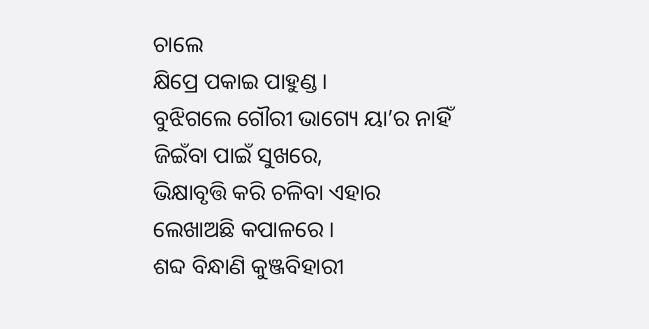ଚାଲେ
କ୍ଷିପ୍ରେ ପକାଇ ପାହୁଣ୍ଡ ।
ବୁଝିଗଲେ ଗୌରୀ ଭାଗ୍ୟେ ୟା’ର ନାହିଁ
ଜିଇଁବା ପାଇଁ ସୁଖରେ,
ଭିକ୍ଷାବୃତ୍ତି କରି ଚଳିବା ଏହାର
ଲେଖାଅଛି କପାଳରେ ।
ଶବ୍ଦ ବିନ୍ଧାଣି କୁଞ୍ଜବିହାରୀ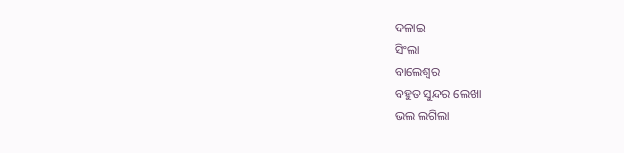ଦଳାଇ
ସିଂଲା
ବାଲେଶ୍ଵର
ବହୁତ ସୁନ୍ଦର ଲେଖା
ଭଲ ଲଗିଲା